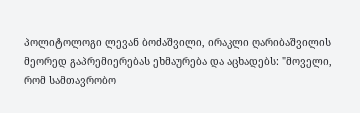პოლიტოლოგი ლევან ბოძაშვილი, ირაკლი ღარიბაშვილის მეორედ გაპრემიერებას ეხმაურება და აცხადებს: "მოველი, რომ სამთავრობო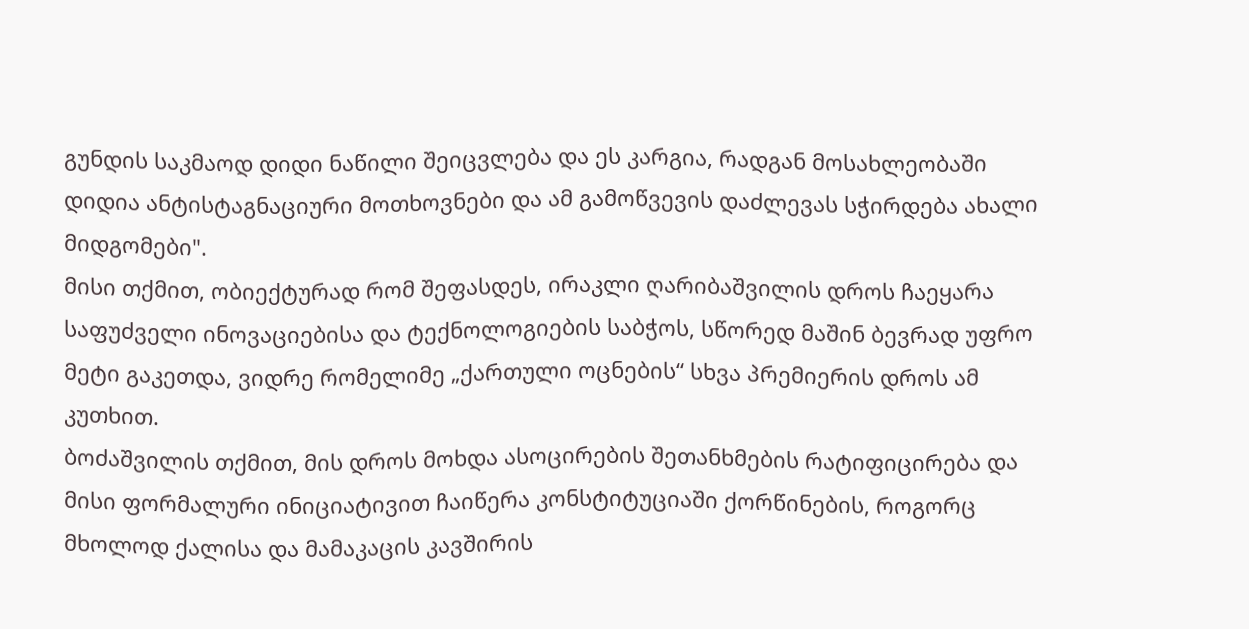გუნდის საკმაოდ დიდი ნაწილი შეიცვლება და ეს კარგია, რადგან მოსახლეობაში დიდია ანტისტაგნაციური მოთხოვნები და ამ გამოწვევის დაძლევას სჭირდება ახალი მიდგომები".
მისი თქმით, ობიექტურად რომ შეფასდეს, ირაკლი ღარიბაშვილის დროს ჩაეყარა საფუძველი ინოვაციებისა და ტექნოლოგიების საბჭოს, სწორედ მაშინ ბევრად უფრო მეტი გაკეთდა, ვიდრე რომელიმე „ქართული ოცნების“ სხვა პრემიერის დროს ამ კუთხით.
ბოძაშვილის თქმით, მის დროს მოხდა ასოცირების შეთანხმების რატიფიცირება და მისი ფორმალური ინიციატივით ჩაიწერა კონსტიტუციაში ქორწინების, როგორც მხოლოდ ქალისა და მამაკაცის კავშირის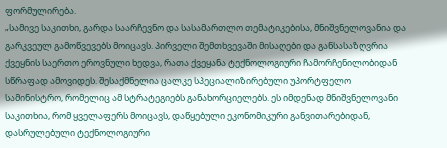ფორმულირება.
„სამივე საკითხი, გარდა საარჩევნო და სასამართლო თემატიკებისა, მნიშვნელოვანია და გარკვეულ გამოწვევებს მოიცავს. პირველი შემთხვევაში მისაღები და განსასაზღვრია ქვეყნის საერთო ეროვნული ხედვა, რათა ქვეყანა ტექნოლოგიური ჩამორჩენილობიდან სწრაფად ამოვიდეს. შესაქმნელია ცალკე სპეციალიზირებული უპორტფელო სამინისტრო, რომელიც ამ სტრატეგიებს განახორციელებს. ეს იმდენად მნიშვნელოვანი საკითხია, რომ ყველაფერს მოიცავს, დაწყებული ეკონომიკური განვითარებიდან, დასრულებული ტექნოლოგიური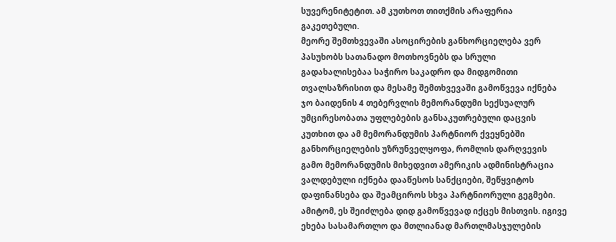სუვერენიტეტით. ამ კუთხოთ თითქმის არაფერია გაკეთებული.
მეორე შემთხვევაში ასოცირების განხორციელება ვერ პასუხობს სათანადო მოთხოვნებს და სრული გადახალისებაა საჭირო საკადრო და მიდგომითი თვალსაზრისით და მესამე შემთხვევაში გამოწვევა იქნება ჯო ბაიდენის 4 თებერვლის მემორანდუმი სექსუალურ უმცირესობათა უფლებების განსაკუთრებული დაცვის კუთხით და ამ მემორანდუმის პარტნიორ ქვეყნებში განხორციელების უზრუნველყოფა, რომლის დარღვევის გამო მემორანდუმის მიხედვით ამერიკის ადმინისტრაცია ვალდებული იქნება დააწესოს სანქციები, შეწყვიტოს დაფინანსება და შეამციროს სხვა პარტნიორული გეგმები. ამიტომ, ეს შეიძლება დიდ გამოწვევად იქცეს მისთვის. იგივე ეხება სასამართლო და მთლიანად მართლმასჯულების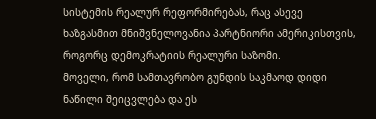სისტემის რეალურ რეფორმირებას, რაც ასევე ხაზგასმით მნიშვნელოვანია პარტნიორი ამერიკისთვის, როგორც დემოკრატიის რეალური საზომი.
მოველი, რომ სამთავრობო გუნდის საკმაოდ დიდი ნაწილი შეიცვლება და ეს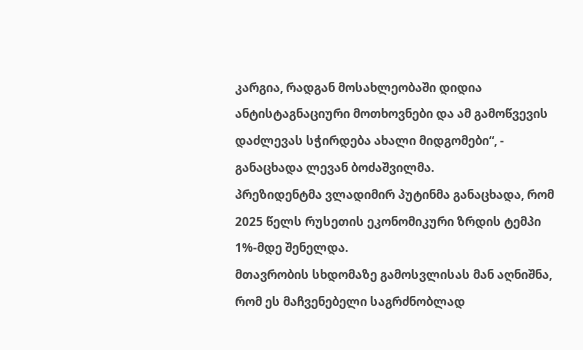კარგია, რადგან მოსახლეობაში დიდია ანტისტაგნაციური მოთხოვნები და ამ გამოწვევის დაძლევას სჭირდება ახალი მიდგომები“, - განაცხადა ლევან ბოძაშვილმა.
პრეზიდენტმა ვლადიმირ პუტინმა განაცხადა, რომ 2025 წელს რუსეთის ეკონომიკური ზრდის ტემპი 1%-მდე შენელდა.
მთავრობის სხდომაზე გამოსვლისას მან აღნიშნა, რომ ეს მაჩვენებელი საგრძნობლად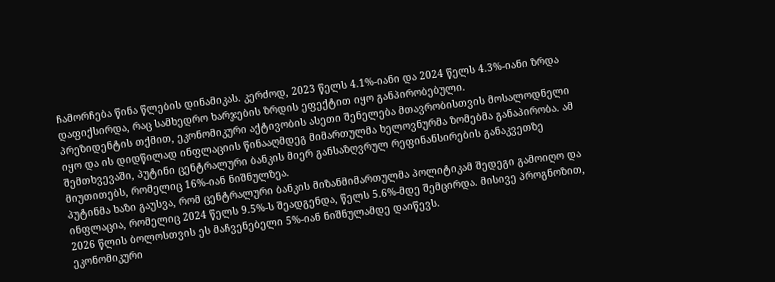ჩამორჩება წინა წლების დინამიკას. კერძოდ, 2023 წელს 4.1%-იანი და 2024 წელს 4.3%-იანი ზრდა დაფიქსირდა, რაც სამხედრო ხარჯების ზრდის ეფექტით იყო განპირობებული.
პრეზიდენტის თქმით, ეკონომიკური აქტივობის ასეთი შენელება მთავრობისთვის მოსალოდნელი იყო და ის დიდწილად ინფლაციის წინააღმდეგ მიმართულმა ხელოვნურმა ზომებმა განაპირობა. ამ შემთხვევაში, პუტინი ცენტრალური ბანკის მიერ განსაზღვრულ რეფინანსირების განაკვეთზე მიუთითებს, რომელიც 16%-იან ნიშნულზეა.
პუტინმა ხაზი გაუსვა, რომ ცენტრალური ბანკის მიზანმიმართულმა პოლიტიკამ შედეგი გამოიღო და ინფლაცია, რომელიც 2024 წელს 9.5%-ს შეადგენდა, წელს 5.6%-მდე შემცირდა. მისივე პროგნოზით, 2026 წლის ბოლოსთვის ეს მაჩვენებელი 5%-იან ნიშნულამდე დაიწევს.
ეკონომიკური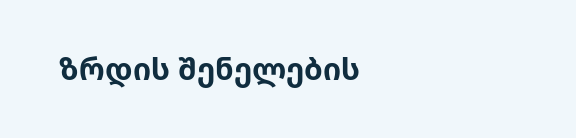ზრდის შენელების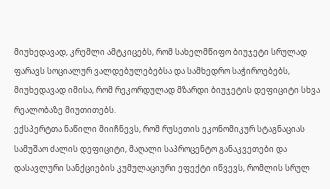მიუხედავად, კრემლი ამტკიცებს, რომ სახელმწიფო ბიუჯეტი სრულად ფარავს სოციალურ ვალდებულებებსა და სამხედრო საჭიროებებს, მიუხედავად იმისა, რომ რეკორდულად მზარდი ბიუჯეტის დეფიციტი სხვა რეალობაზე მიუთითებს.
ექსპერტთა ნაწილი მიიჩნევს, რომ რუსეთის ეკონომიკურ სტაგნაციას სამუშაო ძალის დეფიციტი, მაღალი საპროცენტო განაკვეთები და დასავლური სანქციების კუმულაციური ეფექტი იწვევს, რომლის სრულ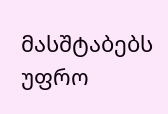მასშტაბებს უფრო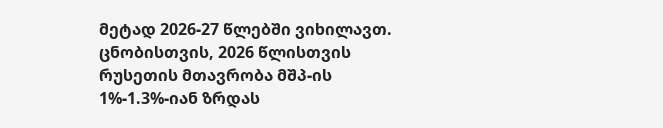მეტად 2026-27 წლებში ვიხილავთ.
ცნობისთვის, 2026 წლისთვის რუსეთის მთავრობა მშპ-ის 1%-1.3%-იან ზრდას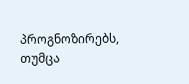პროგნოზირებს, თუმცა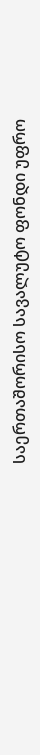საერთაშორისო სავალუტო ფონდი უფრო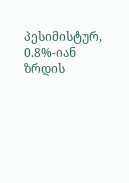პესიმისტურ, 0.8%-იან ზრდის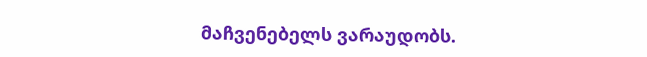მაჩვენებელს ვარაუდობს.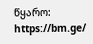წყარო: https://bm.ge/